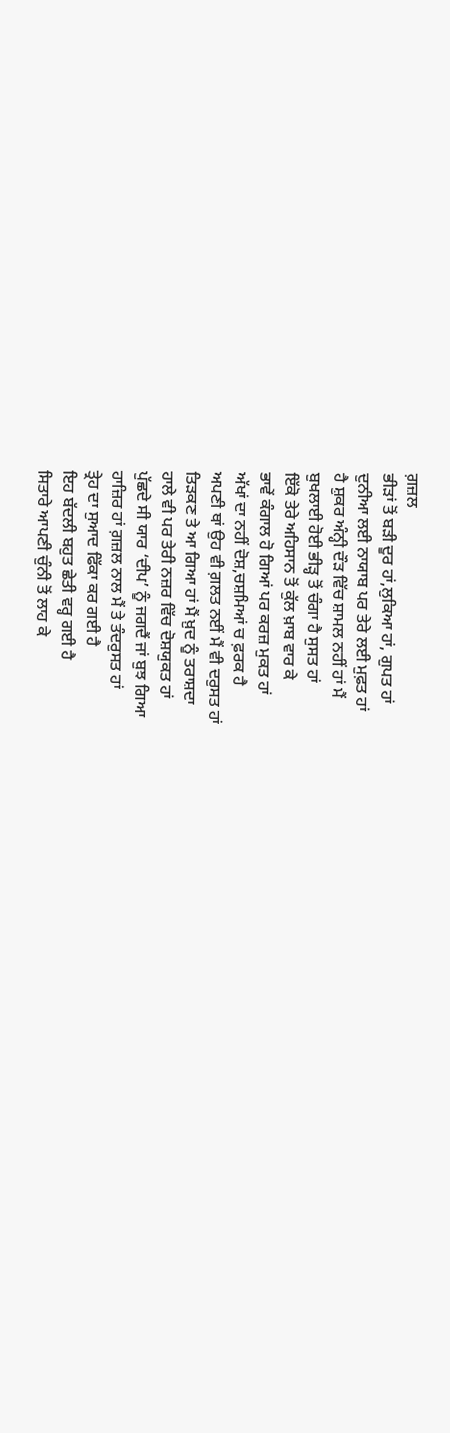ਗ਼ਜ਼ਲ
ਭੀੜਾਂ ਤੋਂ ਬੜੀ ਦੂਰ ਹਾਂ,ਲੁਕਿਆ ਹਾਂ, ਗੁਪਤ ਹਾਂ
ਦੁਨੀਆ ਲਈ ਨਾਯਾਬ ਪਰ ਤੇਰੇ ਲਈ ਮੁਫ਼ਤ ਹਾਂ
ਹੈ ਸ਼ੁਕਰ ਅੰਨ੍ਹੀ ਦੌੜ ਵਿੱਚ ਸ਼ਾਮਲ ਨਹੀਂ ਹਾਂ ਮੈਂ
ਬੁਖਲਾਈ ਹੋਈ ਭੀੜ੍ਹ ਤੋਂ ਚੰਗਾ ਹੈ ਸੁਸਤ ਹਾਂ
ਇੱਕੋ ਤੇਰੇ ਅਹਿਸਾਨ ਤੋਂ ਕੁੱਲ ਖ਼ਾਬ ਵਾਰ ਕੇ
ਭਾਵੇਂ ਕੰਗਾਲ ਹੋ ਗਿਆਂ ਪਰ ਕਰਜ਼ ਮੁਕਤ ਹਾਂ
ਅੱਖਾਂ ਦਾ ਨਹੀਂ ਦੋਸ਼,ਚਸ਼ਮਿਆਂ ਚ ਫ਼ਰਕ ਹੈ
ਅਪਣੀ ਥਾਂ ਉਹ ਵੀ ਗ਼ਲਤ ਨਈਂ ਮੈਂ ਵੀ ਦਰੁਸਤ ਹਾਂ
ਤਿੜਕਣ ਤੇ ਆ ਗਿਆ ਹਾਂ ਮੈਂ ਖ਼ੁਦ ਨੂੰ ਤਰਾਸ਼ਦਾ
ਹਾਲੇ ਵੀ ਪਰ ਤੇਰੀ ਨਜ਼ਰ ਵਿੱਚ ਦੋਸ਼ਯੁਕਤ ਹਾਂ
ਪੁੱਛਦੇ ਸੀ ਯਾਰ ‘ਦੀਪ’ ਨੂੰ ਜਗਦੈਂ ਜਾਂ ਬੁਝ ਗਿਆ
ਹਾਜ਼ਿਰ ਹਾਂ ਗ਼ਜ਼ਲ ਨਾਲ ਮੈਂ ਤੇ ਤੰਦਰੁਸਤ ਹਾਂ
ਤ੍ਰੇਹ ਦਾ ਸੁਆਦ ਫਿੱਕਾ ਕਰ ਗਈ ਹੈ
ਇਹ ਬੱਦਲੀ ਬਹੁਤ ਛੇਤੀ ਵਰ੍ਹ ਗਈ ਹੈ
ਸਿਤਾਰੇ ਆਪਣੀ ਚੁੰਨੀ ਤੋਂ ਲਾਹ ਕੇ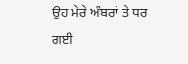ਉਹ ਮੇਰੇ ਅੰਬਰਾਂ ਤੇ ਧਰ ਗਈ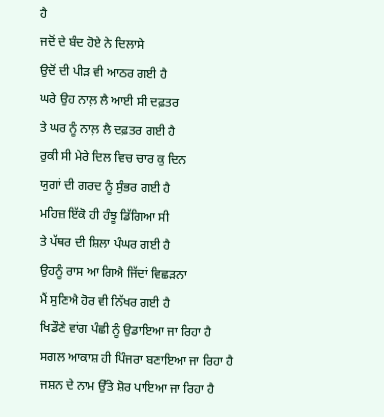ਹੈ
ਜਦੋਂ ਦੇ ਬੰਦ ਹੋਏ ਨੇ ਦਿਲਾਸੇ
ਉਦੋਂ ਦੀ ਪੀੜ ਵੀ ਆਠਰ ਗਈ ਹੈ
ਘਰੇ ਉਹ ਨਾਲ਼ ਲੈ ਆਈ ਸੀ ਦਫ਼ਤਰ
ਤੇ ਘਰ ਨੂੰ ਨਾਲ਼ ਲੈ ਦਫ਼ਤਰ ਗਈ ਹੈ
ਰੁਕੀ ਸੀ ਮੇਰੇ ਦਿਲ ਵਿਚ ਚਾਰ ਕੁ ਦਿਨ
ਯੁਗਾਂ ਦੀ ਗਰਦ ਨੂੰ ਸੁੰਭਰ ਗਈ ਹੈ
ਮਹਿਜ਼ ਇੱਕੋ ਹੀ ਹੰਝੂ ਡਿੱਗਿਆ ਸੀ
ਤੇ ਪੱਥਰ ਦੀ ਸ਼ਿਲਾ ਪੰਘਰ ਗਈ ਹੈ
ਉਹਨੂੰ ਰਾਸ ਆ ਗਿਐ ਜਿੱਦਾਂ ਵਿਛੜਨਾ
ਮੈਂ ਸੁਣਿਐ ਹੋਰ ਵੀ ਨਿੱਖਰ ਗਈ ਹੈ
ਖਿਡੌਣੇ ਵਾਂਗ ਪੰਛੀ ਨੂੰ ਉਡਾਇਆ ਜਾ ਰਿਹਾ ਹੈ
ਸਗਲ ਆਕਾਸ਼ ਹੀ ਪਿੰਜਰਾ ਬਣਾਇਆ ਜਾ ਰਿਹਾ ਹੈ
ਜਸ਼ਨ ਦੇ ਨਾਮ ਉੱਤੇ ਸ਼ੋਰ ਪਾਇਆ ਜਾ ਰਿਹਾ ਹੈ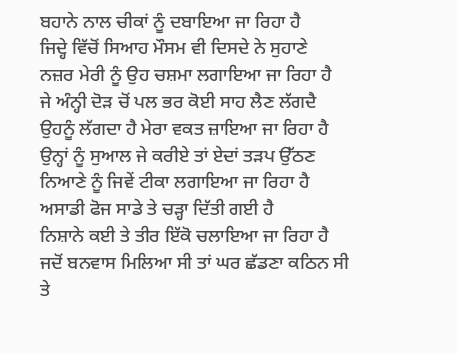ਬਹਾਨੇ ਨਾਲ ਚੀਕਾਂ ਨੂੰ ਦਬਾਇਆ ਜਾ ਰਿਹਾ ਹੈ
ਜਿਦ੍ਹੇ ਵਿੱਚੋਂ ਸਿਆਹ ਮੌਸਮ ਵੀ ਦਿਸਦੇ ਨੇ ਸੁਹਾਣੇ
ਨਜ਼ਰ ਮੇਰੀ ਨੂੰ ਉਹ ਚਸ਼ਮਾ ਲਗਾਇਆ ਜਾ ਰਿਹਾ ਹੈ
ਜੇ ਅੰਨ੍ਹੀ ਦੋੜ ਚੋਂ ਪਲ ਭਰ ਕੋਈ ਸਾਹ ਲੈਣ ਲੱਗਦੈ
ਉਹਨੂੰ ਲੱਗਦਾ ਹੈ ਮੇਰਾ ਵਕਤ ਜ਼ਾਇਆ ਜਾ ਰਿਹਾ ਹੈ
ਉਨ੍ਹਾਂ ਨੂੰ ਸੁਆਲ ਜੇ ਕਰੀਏ ਤਾਂ ਏਦਾਂ ਤੜਪ ਉੱਠਣ
ਨਿਆਣੇ ਨੂੰ ਜਿਵੇਂ ਟੀਕਾ ਲਗਾਇਆ ਜਾ ਰਿਹਾ ਹੈ
ਅਸਾਡੀ ਫੋਜ ਸਾਡੇ ਤੇ ਚੜ੍ਹਾ ਦਿੱਤੀ ਗਈ ਹੈ
ਨਿਸ਼ਾਨੇ ਕਈ ਤੇ ਤੀਰ ਇੱਕੋ ਚਲਾਇਆ ਜਾ ਰਿਹਾ ਹੈ
ਜਦੋਂ ਬਨਵਾਸ ਮਿਲਿਆ ਸੀ ਤਾਂ ਘਰ ਛੱਡਣਾ ਕਠਿਨ ਸੀ
ਤੇ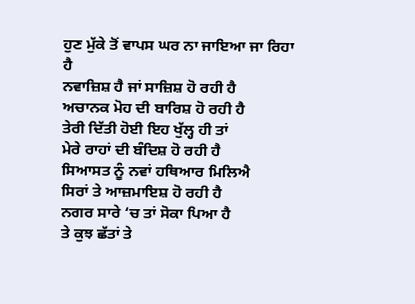ਹੁਣ ਮੁੱਕੇ ਤੋਂ ਵਾਪਸ ਘਰ ਨਾ ਜਾਇਆ ਜਾ ਰਿਹਾ ਹੈ
ਨਵਾਜ਼ਿਸ਼ ਹੈ ਜਾਂ ਸਾਜ਼ਿਸ਼ ਹੋ ਰਹੀ ਹੈ
ਅਚਾਨਕ ਮੋਹ ਦੀ ਬਾਰਿਸ਼ ਹੋ ਰਹੀ ਹੈ
ਤੇਰੀ ਦਿੱਤੀ ਹੋਈ ਇਹ ਖੁੱਲ੍ਹ ਹੀ ਤਾਂ
ਮੇਰੇ ਰਾਹਾਂ ਦੀ ਬੰਦਿਸ਼ ਹੋ ਰਹੀ ਹੈ
ਸਿਆਸਤ ਨੂੰ ਨਵਾਂ ਹਥਿਆਰ ਮਿਲਿਐ
ਸਿਰਾਂ ਤੇ ਆਜ਼ਮਾਇਸ਼ ਹੋ ਰਹੀ ਹੈ
ਨਗਰ ਸਾਰੇ ‘ਚ ਤਾਂ ਸੋਕਾ ਪਿਆ ਹੈ
ਤੇ ਕੁਝ ਛੱਤਾਂ ਤੇ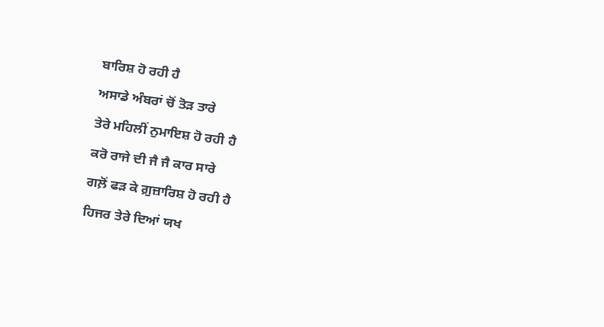ਬਾਰਿਸ਼ ਹੋ ਰਹੀ ਹੈ
ਅਸਾਡੇ ਅੰਬਰਾਂ ਚੋਂ ਤੋੜ ਤਾਰੇ
ਤੇਰੇ ਮਹਿਲੀਂ ਨੁਮਾਇਸ਼ ਹੋ ਰਹੀ ਹੈ
ਕਰੋ ਰਾਜੇ ਦੀ ਜੈ ਜੈ ਕਾਰ ਸਾਰੇ
ਗਲ਼ੋਂ ਫੜ ਕੇ ਗ਼ੁਜ਼ਾਰਿਸ਼ ਹੋ ਰਹੀ ਹੈ
ਹਿਜਰ ਤੇਰੇ ਦਿਆਂ ਯਖ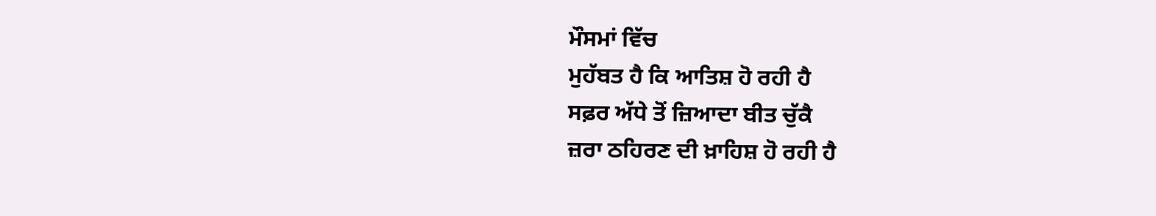ਮੌਸਮਾਂ ਵਿੱਚ
ਮੁਹੱਬਤ ਹੈ ਕਿ ਆਤਿਸ਼ ਹੋ ਰਹੀ ਹੈ
ਸਫ਼ਰ ਅੱਧੇ ਤੋਂ ਜ਼ਿਆਦਾ ਬੀਤ ਚੁੱਕੈ
ਜ਼ਰਾ ਠਹਿਰਣ ਦੀ ਖ਼ਾਹਿਸ਼ ਹੋ ਰਹੀ ਹੈ